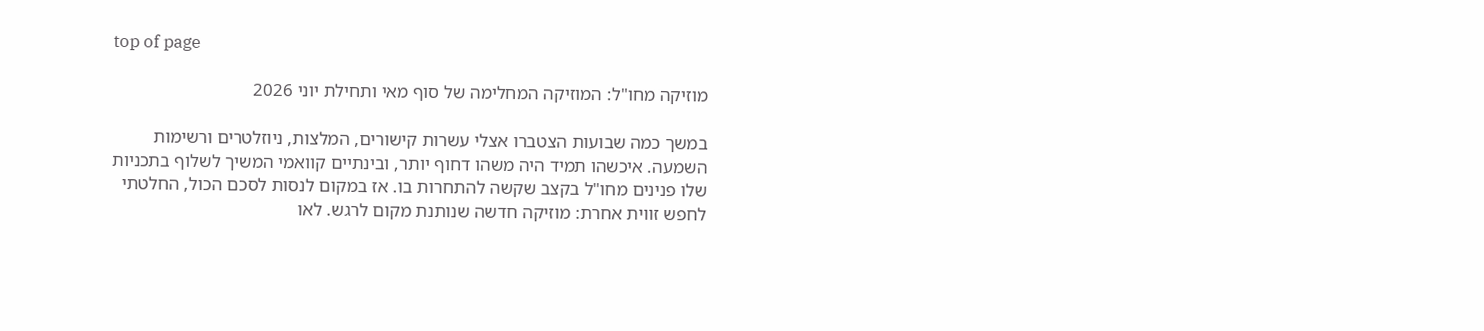top of page

מוזיקה מחו"ל: המוזיקה המחלימה של סוף מאי ותחילת יוני 2026

במשך כמה שבועות הצטברו אצלי עשרות קישורים, המלצות, ניוזלטרים ורשימות השמעה. איכשהו תמיד היה משהו דחוף יותר, ובינתיים קוואמי המשיך לשלוף בתכניות שלו פנינים מחו"ל בקצב שקשה להתחרות בו. אז במקום לנסות לסכם הכול, החלטתי לחפש זווית אחרת: מוזיקה חדשה שנותנת מקום לרגש. לאו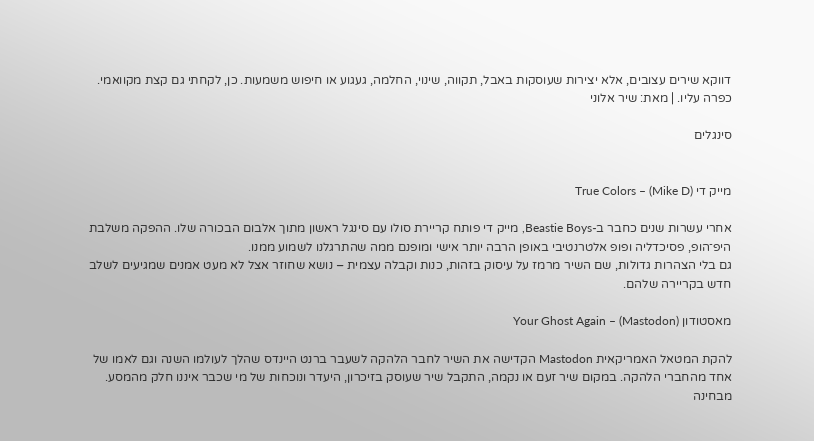דווקא שירים עצובים, אלא יצירות שעוסקות באבל, תקווה, שינוי, החלמה, געגוע או חיפוש משמעות. כן, לקחתי גם קצת מקוואמי. כפרה עליו. | מאת: שיר אלוני

סינגלים


מייק די (Mike D) – True Colors

אחרי עשרות שנים כחבר ב-Beastie Boys, מייק די פותח קריירת סולו עם סינגל ראשון מתוך אלבום הבכורה שלו. ההפקה משלבת היפ־הופ, פסיכדליה ופופ אלטרנטיבי באופן הרבה יותר אישי ומופנם ממה שהתרגלנו לשמוע ממנו.
גם בלי הצהרות גדולות, שם השיר מרמז על עיסוק בזהות, כנות וקבלה עצמית – נושא שחוזר אצל לא מעט אמנים שמגיעים לשלב חדש בקריירה שלהם.

מאסטודון (Mastodon) – Your Ghost Again

להקת המטאל האמריקאית Mastodon הקדישה את השיר לחבר הלהקה לשעבר ברנט היינדס שהלך לעולמו השנה וגם לאמו של אחד מהחברי הלהקה. במקום שיר זעם או נקמה, התקבל שיר שעוסק בזיכרון, היעדר ונוכחות של מי שכבר איננו חלק מהמסע.
מבחינה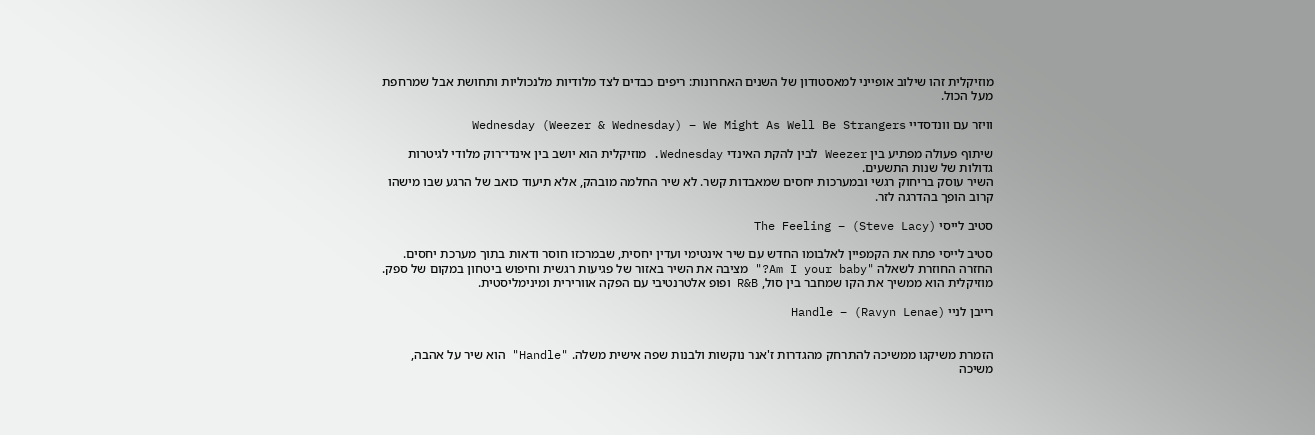מוזיקלית זהו שילוב אופייני למאסטודון של השנים האחרונות: ריפים כבדים לצד מלודיות מלנכוליות ותחושת אבל שמרחפת מעל הכול.

וויזר עם וונדסדיי Wednesday (Weezer & Wednesday) – We Might As Well Be Strangers

שיתוף פעולה מפתיע בין Weezer לבין להקת האינדי Wednesday. מוזיקלית הוא יושב בין אינדי־רוק מלודי לגיטרות גדולות של שנות התשעים.
השיר עוסק בריחוק רגשי ובמערכות יחסים שמאבדות קשר. לא שיר החלמה מובהק, אלא תיעוד כואב של הרגע שבו מישהו קרוב הופך בהדרגה לזר.

סטיב לייסי (Steve Lacy) – The Feeling

סטיב לייסי פתח את הקמפיין לאלבומו החדש עם שיר אינטימי ועדין יחסית, שבמרכזו חוסר ודאות בתוך מערכת יחסים. החזרה החוזרת לשאלה "Am I your baby?" מציבה את השיר באזור של פגיעות רגשית וחיפוש ביטחון במקום של ספק. מוזיקלית הוא ממשיך את הקו שמחבר בין סול, R&B ופופ אלטרנטיבי עם הפקה אוורירית ומינימליסטית.

רייבן לניי (Ravyn Lenae) – Handle


הזמרת משיקגו ממשיכה להתרחק מהגדרות ז'אנר נוקשות ולבנות שפה אישית משלה. "Handle" הוא שיר על אהבה, משיכה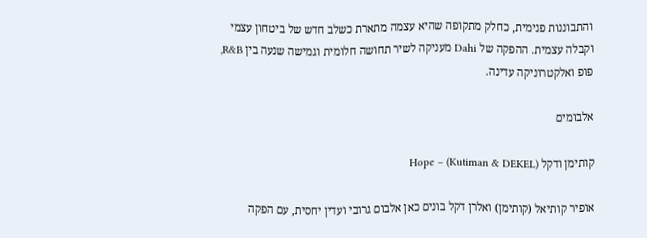והתבוננות פנימית, כחלק מתקופה שהיא עצמה מתארת כשלב חדש של ביטחון עצמי וקבלה עצמית. ההפקה של Dahi מעניקה לשיר תחושה חלומית וגמישה שנעה בין R&B, פופ ואלקטרוניקה עדינה.

אלבומים

קותימן ודקל (Kutiman & DEKEL) – Hope

אופיר קותיאל (קותימן) ואלרן דקל בונים כאן אלבום גרובי ועדין יחסית, עם הפקה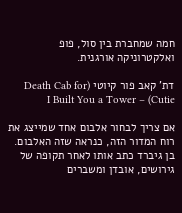חמה שמחברת בין סול, פופ ואלקטרוניקה אורגנית.

דת' קאב פור קיוטי (Death Cab for Cutie) – I Built You a Tower

אם צריך לבחור אלבום אחד שמייצג את רוח המדור הזה, כנראה שזה האלבום.
בן גיברד כתב אותו לאחר תקופה של גירושים, אובדן ומשברים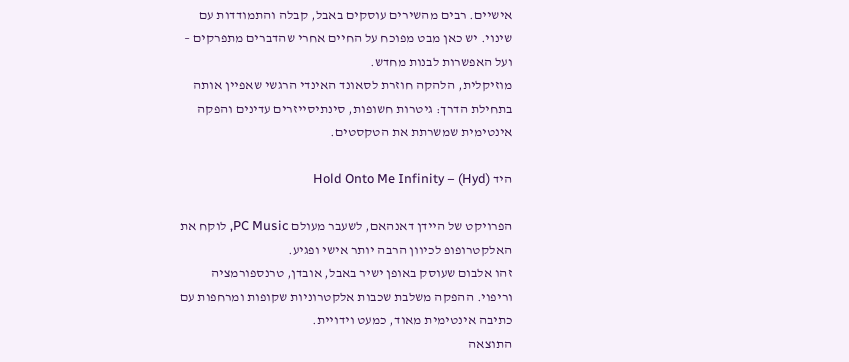אישיים. רבים מהשירים עוסקים באבל, קבלה והתמודדות עם שינוי. יש כאן מבט מפוכח על החיים אחרי שהדברים מתפרקים – ועל האפשרות לבנות מחדש.
מוזיקלית, הלהקה חוזרת לסאונד האינדי הרגשי שאפיין אותה בתחילת הדרך: גיטרות חשופות, סינתיסייזרים עדינים והפקה אינטימית שמשרתת את הטקסטים.

היד (Hyd) – Hold Onto Me Infinity

הפרויקט של היידן דאנהאם, לשעבר מעולם PC Music, לוקח את האלקטרופופ לכיוון הרבה יותר אישי ופגיע.
זהו אלבום שעוסק באופן ישיר באבל, אובדן, טרנספורמציה וריפוי. ההפקה משלבת שכבות אלקטרוניות שקופות ומרחפות עם כתיבה אינטימית מאוד, כמעט וידויית.
התוצאה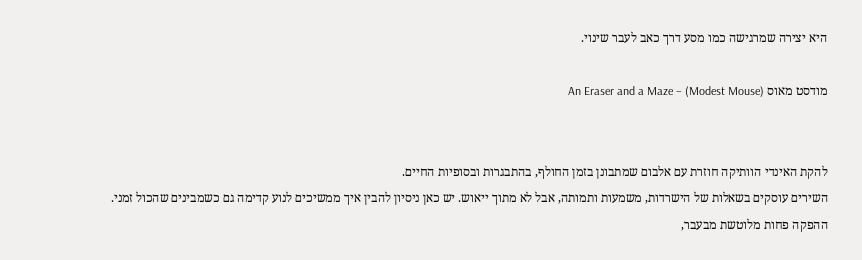היא יצירה שמרגישה כמו מסע דרך כאב לעבר שינוי.

מודסט מאוס (Modest Mouse) – An Eraser and a Maze


להקת האינדי הוותיקה חוזרת עם אלבום שמתבונן בזמן החולף, בהתבגרות ובסופיות החיים.
השירים עוסקים בשאלות של הישרדות, משמעות ותמותה, אבל לא מתוך ייאוש. יש כאן ניסיון להבין איך ממשיכים לנוע קדימה גם כשמבינים שהכול זמני.
ההפקה פחות מלוטשת מבעבר,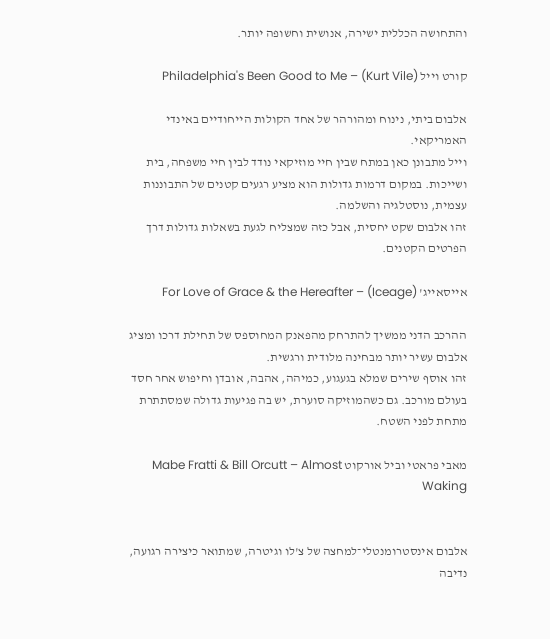והתחושה הכללית ישירה, אנושית וחשופה יותר.

קורט וייל (Kurt Vile) – Philadelphia's Been Good to Me

אלבום ביתי, נינוח ומהורהר של אחד הקולות הייחודיים באינדי האמריקאי.
וייל מתבונן כאן במתח שבין חיי מוזיקאי נודד לבין חיי משפחה, בית ושייכות. במקום דרמות גדולות הוא מציע רגעים קטנים של התבוננות עצמית, נוסטלגיה והשלמה.
זהו אלבום שקט יחסית, אבל כזה שמצליח לגעת בשאלות גדולות דרך הפרטים הקטנים.

אייסאייג' (Iceage) – For Love of Grace & the Hereafter

ההרכב הדני ממשיך להתרחק מהפאנק המחוספס של תחילת דרכו ומציג אלבום עשיר יותר מבחינה מלודית ורגשית.
זהו אוסף שירים שמלא בגעגוע, כמיהה, אהבה, אובדן וחיפוש אחר חסד בעולם מורכב. גם כשהמוזיקה סוערת, יש בה פגיעות גדולה שמסתתרת מתחת לפני השטח.

מאבי פראטי וביל אורקוט Mabe Fratti & Bill Orcutt – Almost Waking


אלבום אינסטרומנטלי־למחצה של צ'לו וגיטרה, שמתואר כיצירה רגועה, נדיבה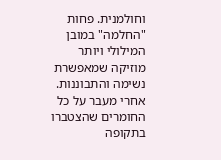וחולמנית. פחות "החלמה" במובן המילולי ויותר מוזיקה שמאפשרת נשימה והתבוננות.
אחרי מעבר על כל החומרים שהצטברו בתקופה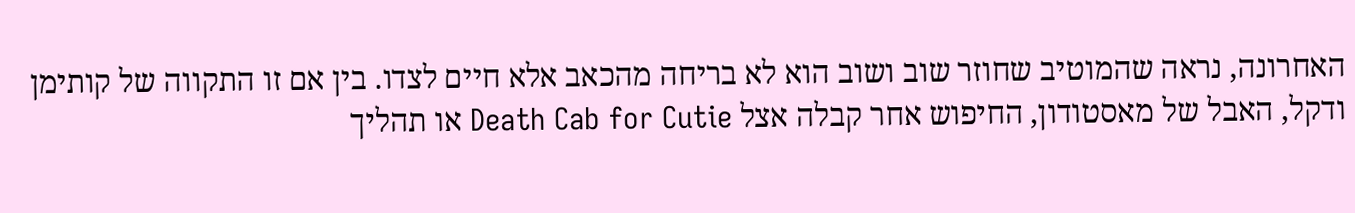האחרונה, נראה שהמוטיב שחוזר שוב ושוב הוא לא בריחה מהכאב אלא חיים לצדו. בין אם זו התקווה של קותימן ודקל, האבל של מאסטודון, החיפוש אחר קבלה אצל Death Cab for Cutie או תהליך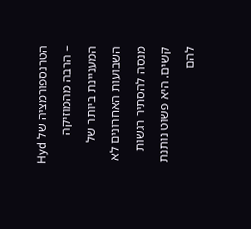הטרנספורמציה של Hyd – הרבה מהמוזיקה המעניינת ביותר של השבועות האחרונים לא מנסה להסתיר רגשות קשים. היא פשוט נותנת להם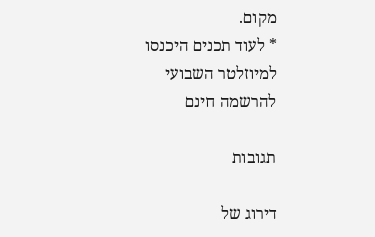מקום.
* לעוד תכנים היכנסו למיוזלטר השבועי להרשמה חינם

תגובות

דירוג של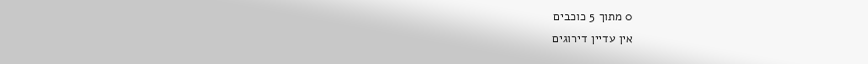0 מתוך 5 כוכבים
אין עדיין דירוגים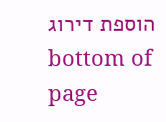הוספת דירוג
bottom of page